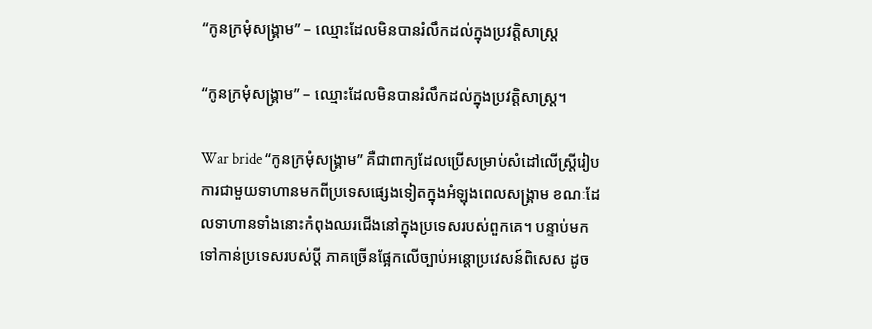“កូនក្រមុំសង្គ្រាម” – ឈ្មោះដែលមិនបានរំលឹកដល់ក្នុងប្រវត្តិសាស្ត្រ

“កូនក្រមុំសង្គ្រាម” – ឈ្មោះដែលមិនបានរំលឹកដល់ក្នុងប្រវត្តិសាស្ត្រ។

War bride “កូនក្រមុំសង្គ្រាម” គឺជាពាក្យដែលប្រើសម្រាប់សំដៅលើស្រ្តីរៀបការជាមួយទាហានមកពីប្រទេសផ្សេងទៀតក្នុងអំឡុងពេលសង្រ្គាម ខណៈដែលទាហានទាំងនោះកំពុងឈរជើងនៅក្នុងប្រទេសរបស់ពួកគេ។ បន្ទាប់មកទៅកាន់ប្រទេសរបស់ប្តី ភាគច្រើនផ្អែកលើច្បាប់អន្តោប្រវេសន៍ពិសេស ដូច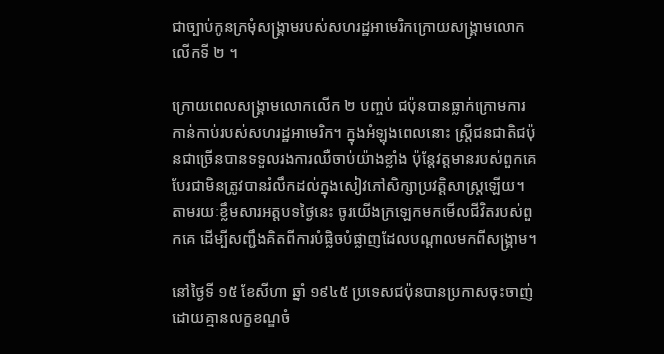ជាច្បាប់កូនក្រមុំសង្រ្គាមរបស់សហរដ្ឋអាមេរិកក្រោយសង្គ្រាមលោកលើកទី ២ ។

ក្រោយពេលសង្គ្រាមលោកលើក ២ បញ្ចប់ ជប៉ុនបានធ្លាក់ក្រោមការកាន់កាប់របស់សហរដ្ឋអាមេរិក។ ក្នុងអំឡុងពេលនោះ ស្ត្រីជនជាតិជប៉ុនជាច្រើនបានទទួលរងការឈឺចាប់យ៉ាងខ្លាំង ប៉ុន្តែវត្តមានរបស់ពួកគេបែរជាមិនត្រូវបានរំលឹកដល់ក្នុងសៀវភៅសិក្សាប្រវត្តិសាស្ត្រឡើយ។ តាមរយៈខ្លឹមសារអត្តបទថ្ងៃនេះ ចូរយើងក្រឡេកមកមើលជីវិតរបស់ពួកគេ ដើម្បីសញ្ជឹងគិតពីការបំផ្លិចបំផ្លាញដែលបណ្តាលមកពីសង្រ្គាម។

នៅថ្ងៃទី ១៥ ខែសីហា ឆ្នាំ ១៩៤៥ ប្រទេសជប៉ុនបានប្រកាសចុះចាញ់ដោយគ្មានលក្ខខណ្ឌចំ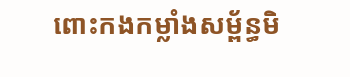ពោះកងកម្លាំងសម្ព័ន្ធមិ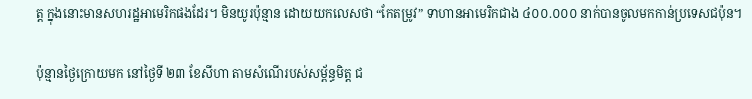ត្ត ក្នុងនោះមានសហរដ្ឋអាមេរិកផងដែរ។ មិនយូរប៉ុន្មាន ដោយយកលេសថា “កែតម្រូវ” ទាហានអាមេរិកជាង ៤០០.០០០ នាក់បានចូលមកកាន់ប្រទេសជប៉ុន។

ប៉ុន្មានថ្ងៃក្រោយមក នៅថ្ងៃទី ២៣ ខែសីហា តាមសំណើរបស់សម្ព័ន្ធមិត្ត ជ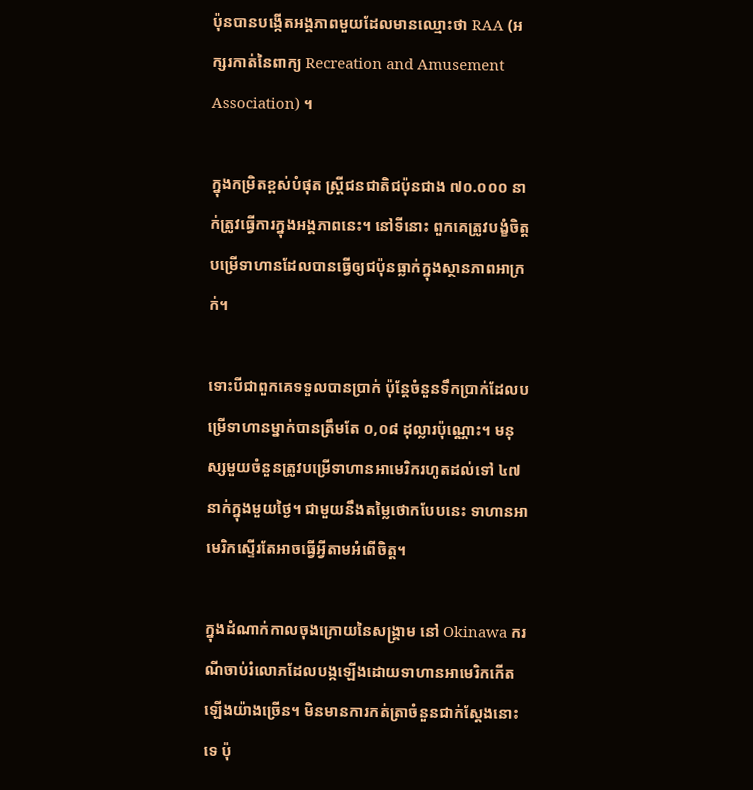ប៉ុនបានបង្កើតអង្គភាពមួយដែលមានឈ្មោះថា RAA (អក្សរកាត់នៃពាក្យ Recreation and Amusement Association) ។

ក្នុងកម្រិតខ្ពស់បំផុត ស្ត្រីជនជាតិជប៉ុនជាង ៧០.០០០ នាក់ត្រូវធ្វើការក្នុងអង្គភាពនេះ។ នៅទីនោះ ពួកគេត្រូវបង្ខំចិត្តបម្រើទាហានដែលបានធ្វើឲ្យជប៉ុនធ្លាក់ក្នុងស្ថានភាពអាក្រក់។

ទោះបីជាពួកគេទទួលបានប្រាក់ ប៉ុន្តែចំនួនទឹកប្រាក់ដែលបម្រើទាហានម្នាក់បានត្រឹមតែ ០,០៨ ដុល្លារប៉ុណ្ណោះ។ មនុស្សមួយចំនួនត្រូវបម្រើទាហានអាមេរិករហូតដល់ទៅ ៤៧ នាក់ក្នុងមួយថ្ងៃ។ ជាមួយនឹងតម្លៃថោកបែបនេះ ទាហានអាមេរិកស្ទើរតែអាចធ្វើអ្វីតាមអំពើចិត្ត។

ក្នុងដំណាក់កាលចុងក្រោយនៃសង្គ្រាម នៅ Okinawa ករណីចាប់រំលោភដែលបង្កឡើងដោយទាហានអាមេរិកកើតឡើងយ៉ាងច្រើន។ មិនមានការកត់ត្រាចំនួនជាក់ស្តែងនោះទេ ប៉ុ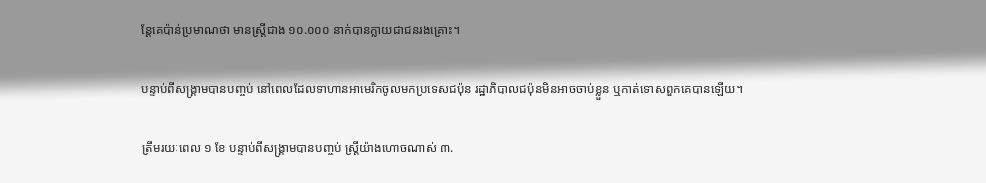ន្តែគេប៉ាន់ប្រមាណថា មានស្ត្រីជាង ១០.០០០ នាក់បានក្លាយជាជនរងគ្រោះ។

បន្ទាប់ពីសង្គ្រាមបានបញ្ចប់ នៅពេលដែលទាហានអាមេរិកចូលមកប្រទេសជប៉ុន រដ្ឋាភិបាលជប៉ុនមិនអាចចាប់ខ្លួន ឬកាត់ទោសពួកគេបានឡើយ។

ត្រឹមរយៈពេល ១ ខែ បន្ទាប់ពីសង្គ្រាមបានបញ្ចប់ ស្ត្រីយ៉ាងហោចណាស់ ៣.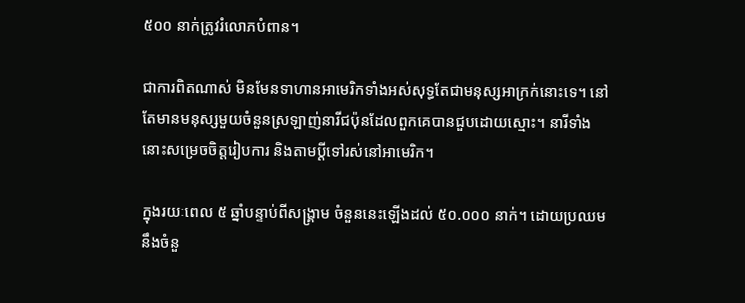៥០០ នាក់ត្រូវរំលោភបំពាន។

ជាការពិតណាស់ មិនមែនទាហានអាមេរិកទាំងអស់សុទ្ធតែជាមនុស្សអាក្រក់នោះទេ។ នៅតែមានមនុស្សមួយចំនួនស្រឡាញ់នារីជប៉ុនដែលពួកគេបានជួបដោយស្មោះ។ នារីទាំងនោះសម្រេចចិត្តរៀបការ និងតាមប្តីទៅរស់នៅអាមេរិក។

ក្នុងរយៈពេល ៥ ឆ្នាំបន្ទាប់ពីសង្គ្រាម ចំនួននេះឡើងដល់ ៥០.០០០ នាក់។ ដោយប្រឈមនឹងចំនួ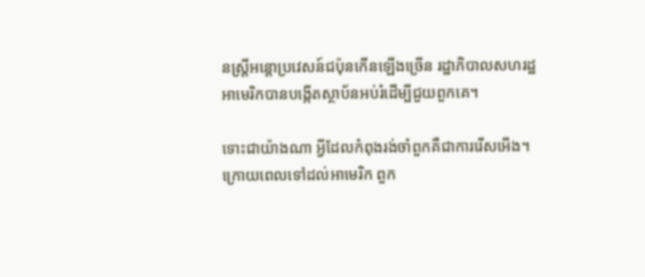នស្ត្រីអន្តោប្រវេសន៍ជប៉ុនកើនឡើងច្រើន រដ្ឋាភិបាលសហរដ្ឋអាមេរិកបានបង្កើតស្ថាប័នអប់រំដើម្បីជួយពួកគេ។

ទោះជាយ៉ាងណា អ្វីដែលកំពុងរង់ចាំពួកគឺជាការរើសអើង។ ក្រោយពេលទៅដល់អាមេរិក ពួក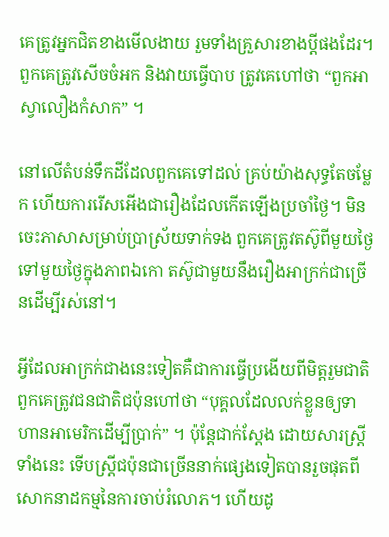គេត្រូវអ្នកជិតខាងមើលងាយ រួមទាំងគ្រួសារខាងប្តីផងដែរ។ ពួកគេត្រូវសើចចំអក និងវាយធ្វើបាប ត្រូវគេហៅថា “ពួកអាស្វាលឿងកំសាក” ។

នៅលើតំបន់ទឹកដីដែលពួកគេទៅដល់ គ្រប់យ៉ាងសុទ្ធតែចម្លែក ហើយការរើសអើងជារឿងដែលកើតឡើងប្រចាំថ្ងៃ។ មិនចេះភាសាសម្រាប់ប្រាស្រ័យទាក់ទង ពួកគេត្រូវតស៊ូពីមួយថ្ងៃទៅមួយថ្ងៃក្នុងភាពឯកោ តស៊ូជាមួយនឹងរឿងអាក្រក់ជាច្រើនដើម្បីរស់នៅ។

អ្វីដែលអាក្រក់ជាងនេះទៀតគឺជាការធ្វើប្រងើយពីមិត្តរួមជាតិ ពួកគេត្រូវជនជាតិជប៉ុនហៅថា “បុគ្គលដែលលក់ខ្លួនឲ្យទាហានអាមេរិកដើម្បីប្រាក់” ។ ប៉ុន្តែជាក់ស្តែង ដោយសារស្រ្តីទាំងនេះ ទើបស្រ្តីជប៉ុនជាច្រើននាក់ផ្សេងទៀតបានរួចផុតពីសោកនាដកម្មនៃការចាប់រំលោភ។ ហើយដូ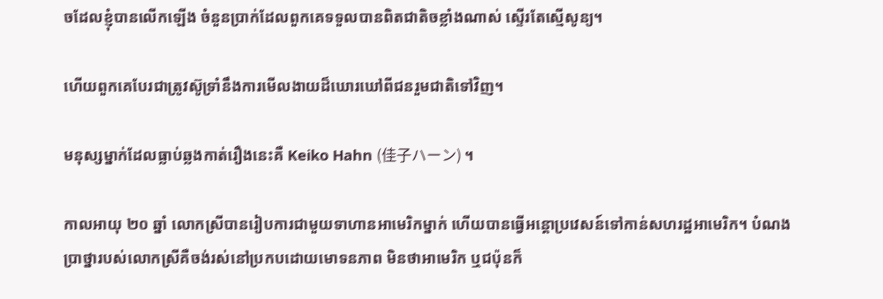ចដែលខ្ញុំបានលើកឡើង ចំនួនប្រាក់ដែលពួកគេទទួលបានពិតជាតិចខ្លាំងណាស់ ស្ទើរតែស្មើសូន្យ។

ហើយពួកគេបែរជាត្រូវស៊ូទ្រាំនឹងការមើលងាយដ៏ឃោរឃៅពីជនរួមជាតិទៅវិញ។

មនុស្សម្នាក់ដែលធ្លាប់ឆ្លងកាត់រឿងនេះគឺ Keiko Hahn (佳子ハーン) ។

កាលអាយុ ២០ ឆ្នាំ លោកស្រីបានរៀបការជាមួយទាហានអាមេរិកម្នាក់ ហើយបានធ្វើអន្តោប្រវេសន៍ទៅកាន់សហរដ្ឋអាមេរិក។ បំណងប្រាថ្នារបស់លោកស្រីគឺចង់រស់នៅប្រកបដោយមោទនភាព មិនថាអាមេរិក ឬជប៉ុនក៏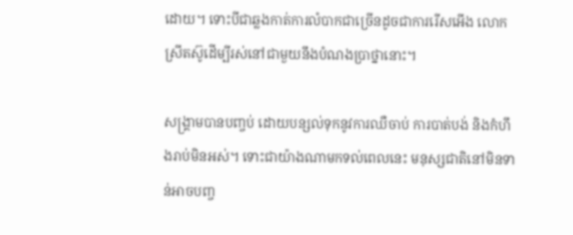ដោយ។ ទោះបីជាឆ្លងកាត់ការលំបាកជាច្រើនដូចជាការរើសអើង លោកស្រីតស៊ូដើម្បីរស់នៅជាមួយនឹងបំណងប្រាថ្នានោះ។

សង្គ្រាមបានបញ្ចប់ ដោយបន្សល់ទុកនូវការឈឺចាប់ ការបាត់បង់ និងកំហឹងរាប់មិនអស់។ ទោះជាយ៉ាងណាមកទល់ពេលនេះ មនុស្សជាតិនៅមិនទាន់អាចបញ្ច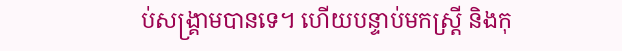ប់សង្គ្រាមបានទេ។ ហើយបន្ទាប់មកស្ត្រី និងកុ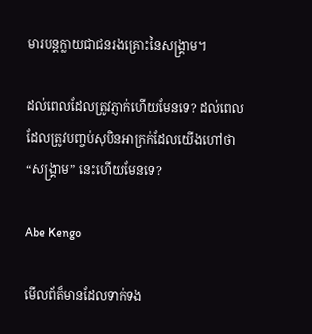មារបន្តក្លាយជាជនរងគ្រោះនៃសង្គ្រាម។

ដល់ពេលដែលត្រូវភ្ញាក់ហើយមែនទេ? ដល់ពេលដែលត្រូវបញ្ចប់សុបិនអាក្រក់ដែលយើងហៅថា “សង្គ្រាម” នេះហើយមែនទេ?

Abe Kengo

មើលព័ត៏មានដែលទាក់ទង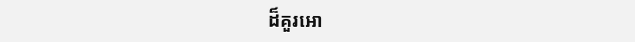ដ៏គួរអោ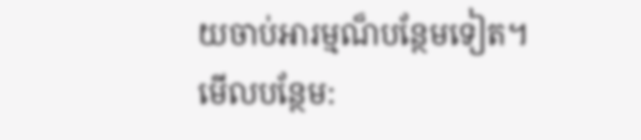យចាប់អារម្មណ៏បន្ថែមទៀត។
មើលបន្ថែម: